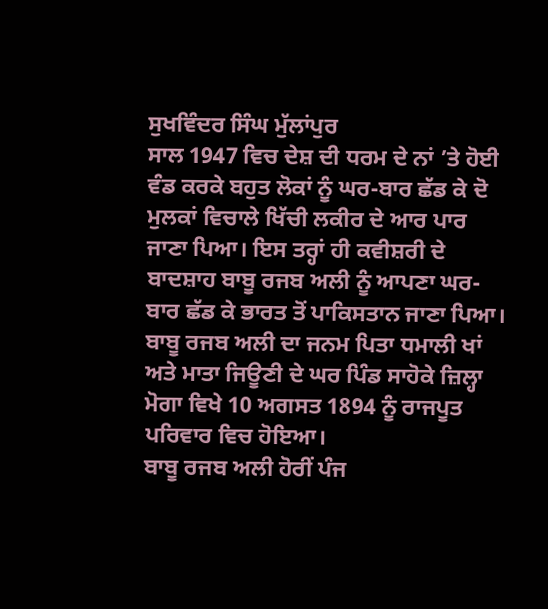ਸੁਖਵਿੰਦਰ ਸਿੰਘ ਮੁੱਲਾਂਪੁਰ
ਸਾਲ 1947 ਵਿਚ ਦੇਸ਼ ਦੀ ਧਰਮ ਦੇ ਨਾਂ ’ਤੇ ਹੋਈ ਵੰਡ ਕਰਕੇ ਬਹੁਤ ਲੋਕਾਂ ਨੂੰ ਘਰ-ਬਾਰ ਛੱਡ ਕੇ ਦੋ ਮੁਲਕਾਂ ਵਿਚਾਲੇ ਖਿੱਚੀ ਲਕੀਰ ਦੇ ਆਰ ਪਾਰ ਜਾਣਾ ਪਿਆ। ਇਸ ਤਰ੍ਹਾਂ ਹੀ ਕਵੀਸ਼ਰੀ ਦੇ ਬਾਦਸ਼ਾਹ ਬਾਬੂ ਰਜਬ ਅਲੀ ਨੂੰ ਆਪਣਾ ਘਰ-ਬਾਰ ਛੱਡ ਕੇ ਭਾਰਤ ਤੋਂ ਪਾਕਿਸਤਾਨ ਜਾਣਾ ਪਿਆ। ਬਾਬੂ ਰਜਬ ਅਲੀ ਦਾ ਜਨਮ ਪਿਤਾ ਧਮਾਲੀ ਖਾਂ ਅਤੇ ਮਾਤਾ ਜਿਊਣੀ ਦੇ ਘਰ ਪਿੰਡ ਸਾਹੋਕੇ ਜ਼ਿਲ੍ਹਾ ਮੋਗਾ ਵਿਖੇ 10 ਅਗਸਤ 1894 ਨੂੰ ਰਾਜਪੂਤ ਪਰਿਵਾਰ ਵਿਚ ਹੋਇਆ।
ਬਾਬੂ ਰਜਬ ਅਲੀ ਹੋਰੀਂ ਪੰਜ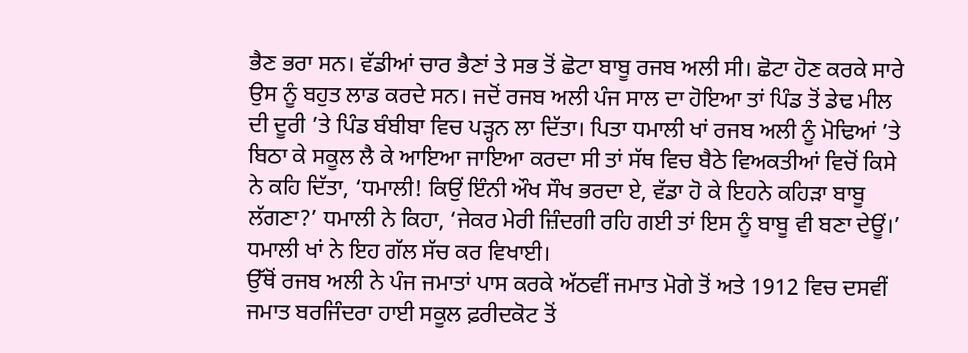ਭੈਣ ਭਰਾ ਸਨ। ਵੱਡੀਆਂ ਚਾਰ ਭੈਣਾਂ ਤੇ ਸਭ ਤੋਂ ਛੋਟਾ ਬਾਬੂ ਰਜਬ ਅਲੀ ਸੀ। ਛੋਟਾ ਹੋਣ ਕਰਕੇ ਸਾਰੇ ਉਸ ਨੂੰ ਬਹੁਤ ਲਾਡ ਕਰਦੇ ਸਨ। ਜਦੋਂ ਰਜਬ ਅਲੀ ਪੰਜ ਸਾਲ ਦਾ ਹੋਇਆ ਤਾਂ ਪਿੰਡ ਤੋਂ ਡੇਢ ਮੀਲ ਦੀ ਦੂਰੀ ’ਤੇ ਪਿੰਡ ਬੰਬੀਬਾ ਵਿਚ ਪੜ੍ਹਨ ਲਾ ਦਿੱਤਾ। ਪਿਤਾ ਧਮਾਲੀ ਖਾਂ ਰਜਬ ਅਲੀ ਨੂੰ ਮੋਢਿਆਂ ’ਤੇ ਬਿਠਾ ਕੇ ਸਕੂਲ ਲੈ ਕੇ ਆਇਆ ਜਾਇਆ ਕਰਦਾ ਸੀ ਤਾਂ ਸੱਥ ਵਿਚ ਬੈਠੇ ਵਿਅਕਤੀਆਂ ਵਿਚੋਂ ਕਿਸੇ ਨੇ ਕਹਿ ਦਿੱਤਾ, ‘ਧਮਾਲੀ! ਕਿਉਂ ਇੰਨੀ ਔਖ ਸੌਖ ਭਰਦਾ ਏ, ਵੱਡਾ ਹੋ ਕੇ ਇਹਨੇ ਕਹਿੜਾ ਬਾਬੂ ਲੱਗਣਾ?’ ਧਮਾਲੀ ਨੇ ਕਿਹਾ, ‘ਜੇਕਰ ਮੇਰੀ ਜ਼ਿੰਦਗੀ ਰਹਿ ਗਈ ਤਾਂ ਇਸ ਨੂੰ ਬਾਬੂ ਵੀ ਬਣਾ ਦੇਊਂ।’ ਧਮਾਲੀ ਖਾਂ ਨੇ ਇਹ ਗੱਲ ਸੱਚ ਕਰ ਵਿਖਾਈ।
ਉੱਥੋਂ ਰਜਬ ਅਲੀ ਨੇ ਪੰਜ ਜਮਾਤਾਂ ਪਾਸ ਕਰਕੇ ਅੱਠਵੀਂ ਜਮਾਤ ਮੋਗੇ ਤੋਂ ਅਤੇ 1912 ਵਿਚ ਦਸਵੀਂ ਜਮਾਤ ਬਰਜਿੰਦਰਾ ਹਾਈ ਸਕੂਲ ਫ਼ਰੀਦਕੋਟ ਤੋਂ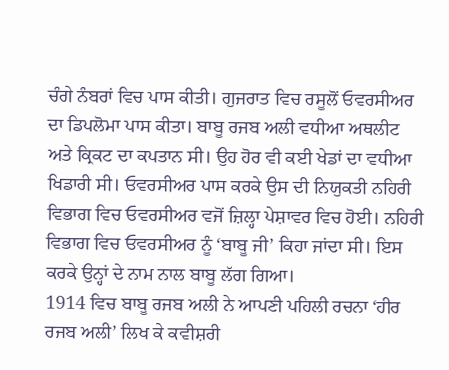ਚੰਗੇ ਨੰਬਰਾਂ ਵਿਚ ਪਾਸ ਕੀਤੀ। ਗੁਜਰਾਤ ਵਿਚ ਰਸੂਲੋਂ ਓਵਰਸੀਅਰ ਦਾ ਡਿਪਲੋਮਾ ਪਾਸ ਕੀਤਾ। ਬਾਬੂ ਰਜਬ ਅਲੀ ਵਧੀਆ ਅਥਲੀਟ ਅਤੇ ਕ੍ਰਿਕਟ ਦਾ ਕਪਤਾਨ ਸੀ। ਉਹ ਹੋਰ ਵੀ ਕਈ ਖੇਡਾਂ ਦਾ ਵਧੀਆ ਖਿਡਾਰੀ ਸੀ। ਓਵਰਸੀਅਰ ਪਾਸ ਕਰਕੇ ਉਸ ਦੀ ਨਿਯੁਕਤੀ ਨਹਿਰੀ ਵਿਭਾਗ ਵਿਚ ਓਵਰਸੀਅਰ ਵਜੋਂ ਜ਼ਿਲ੍ਹਾ ਪੇਸ਼ਾਵਰ ਵਿਚ ਹੋਈ। ਨਹਿਰੀ ਵਿਭਾਗ ਵਿਚ ਓਵਰਸੀਅਰ ਨੂੰ ‘ਬਾਬੂ ਜੀ’ ਕਿਹਾ ਜਾਂਦਾ ਸੀ। ਇਸ ਕਰਕੇ ਉਨ੍ਹਾਂ ਦੇ ਨਾਮ ਨਾਲ ਬਾਬੂ ਲੱਗ ਗਿਆ।
1914 ਵਿਚ ਬਾਬੂ ਰਜਬ ਅਲੀ ਨੇ ਆਪਣੀ ਪਹਿਲੀ ਰਚਨਾ ‘ਹੀਰ ਰਜਬ ਅਲੀ’ ਲਿਖ ਕੇ ਕਵੀਸ਼ਰੀ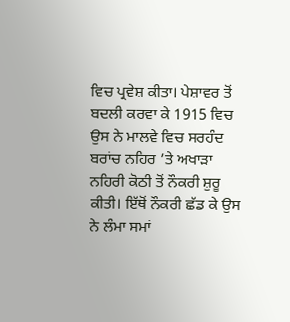ਵਿਚ ਪ੍ਰਵੇਸ਼ ਕੀਤਾ। ਪੇਸ਼ਾਵਰ ਤੋਂ ਬਦਲੀ ਕਰਵਾ ਕੇ 1915 ਵਿਚ ਉਸ ਨੇ ਮਾਲਵੇ ਵਿਚ ਸਰਹੰਦ ਬਰਾਂਚ ਨਹਿਰ ’ਤੇ ਅਖਾੜਾ ਨਹਿਰੀ ਕੋਠੀ ਤੋਂ ਨੌਕਰੀ ਸ਼ੁਰੂ ਕੀਤੀ। ਇੱਥੋਂ ਨੌਕਰੀ ਛੱਡ ਕੇ ਉਸ ਨੇ ਲੰਮਾ ਸਮਾਂ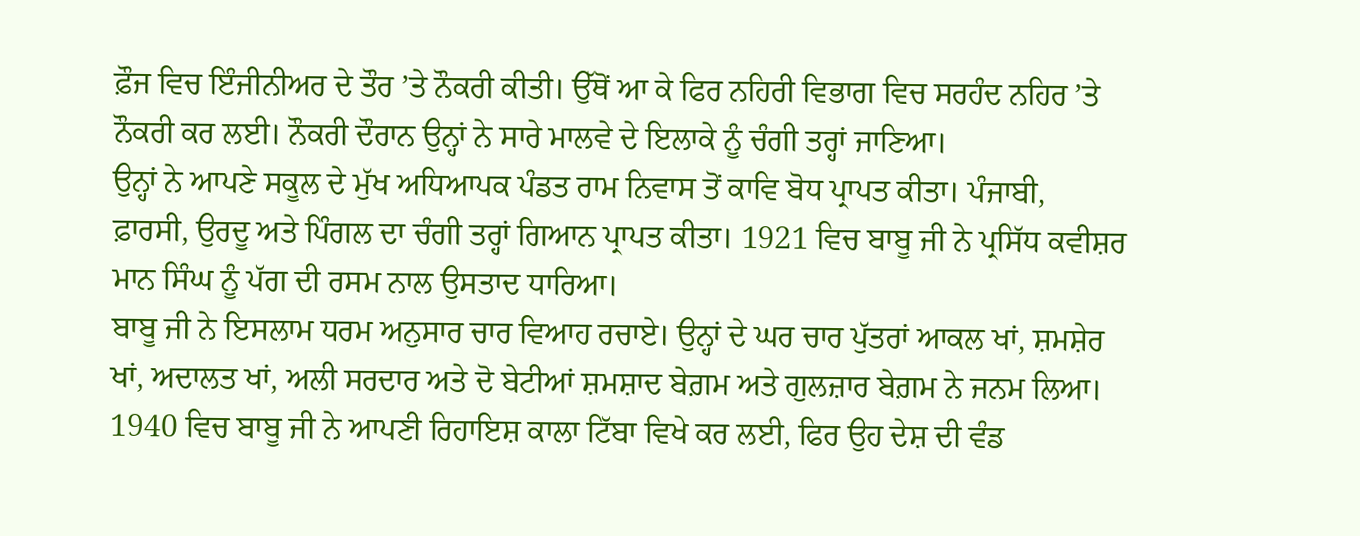ਫ਼ੌਜ ਵਿਚ ਇੰਜੀਨੀਅਰ ਦੇ ਤੌਰ ’ਤੇ ਨੌਕਰੀ ਕੀਤੀ। ਉੱਥੋਂ ਆ ਕੇ ਫਿਰ ਨਹਿਰੀ ਵਿਭਾਗ ਵਿਚ ਸਰਹੰਦ ਨਹਿਰ ’ਤੇ ਨੌਕਰੀ ਕਰ ਲਈ। ਨੌਕਰੀ ਦੌਰਾਨ ਉਨ੍ਹਾਂ ਨੇ ਸਾਰੇ ਮਾਲਵੇ ਦੇ ਇਲਾਕੇ ਨੂੰ ਚੰਗੀ ਤਰ੍ਹਾਂ ਜਾਣਿਆ।
ਉਨ੍ਹਾਂ ਨੇ ਆਪਣੇ ਸਕੂਲ ਦੇ ਮੁੱਖ ਅਧਿਆਪਕ ਪੰਡਤ ਰਾਮ ਨਿਵਾਸ ਤੋਂ ਕਾਵਿ ਬੋਧ ਪ੍ਰਾਪਤ ਕੀਤਾ। ਪੰਜਾਬੀ, ਫ਼ਾਰਸੀ, ਉਰਦੂ ਅਤੇ ਪਿੰਗਲ ਦਾ ਚੰਗੀ ਤਰ੍ਹਾਂ ਗਿਆਨ ਪ੍ਰਾਪਤ ਕੀਤਾ। 1921 ਵਿਚ ਬਾਬੂ ਜੀ ਨੇ ਪ੍ਰਸਿੱਧ ਕਵੀਸ਼ਰ ਮਾਨ ਸਿੰਘ ਨੂੰ ਪੱਗ ਦੀ ਰਸਮ ਨਾਲ ਉਸਤਾਦ ਧਾਰਿਆ।
ਬਾਬੂ ਜੀ ਨੇ ਇਸਲਾਮ ਧਰਮ ਅਨੁਸਾਰ ਚਾਰ ਵਿਆਹ ਰਚਾਏ। ਉਨ੍ਹਾਂ ਦੇ ਘਰ ਚਾਰ ਪੁੱਤਰਾਂ ਆਕਲ ਖਾਂ, ਸ਼ਮਸ਼ੇਰ ਖਾਂ, ਅਦਾਲਤ ਖਾਂ, ਅਲੀ ਸਰਦਾਰ ਅਤੇ ਦੋ ਬੇਟੀਆਂ ਸ਼ਮਸ਼ਾਦ ਬੇਗ਼ਮ ਅਤੇ ਗੁਲਜ਼ਾਰ ਬੇਗ਼ਮ ਨੇ ਜਨਮ ਲਿਆ। 1940 ਵਿਚ ਬਾਬੂ ਜੀ ਨੇ ਆਪਣੀ ਰਿਹਾਇਸ਼ ਕਾਲਾ ਟਿੱਬਾ ਵਿਖੇ ਕਰ ਲਈ, ਫਿਰ ਉਹ ਦੇਸ਼ ਦੀ ਵੰਡ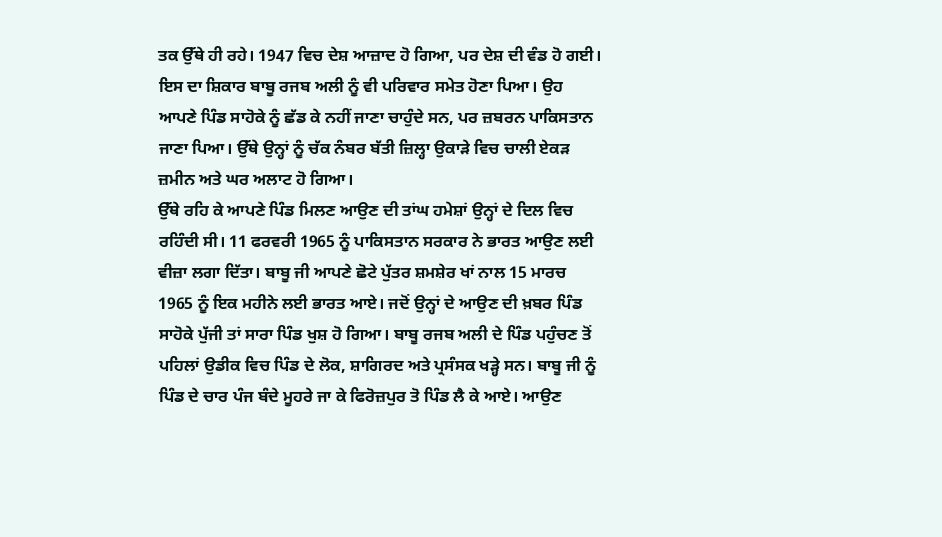ਤਕ ਉੱਥੇ ਹੀ ਰਹੇ। 1947 ਵਿਚ ਦੇਸ਼ ਆਜ਼ਾਦ ਹੋ ਗਿਆ, ਪਰ ਦੇਸ਼ ਦੀ ਵੰਡ ਹੋ ਗਈ। ਇਸ ਦਾ ਸ਼ਿਕਾਰ ਬਾਬੂ ਰਜਬ ਅਲੀ ਨੂੰ ਵੀ ਪਰਿਵਾਰ ਸਮੇਤ ਹੋਣਾ ਪਿਆ। ਉਹ ਆਪਣੇ ਪਿੰਡ ਸਾਹੋਕੇ ਨੂੰ ਛੱਡ ਕੇ ਨਹੀਂ ਜਾਣਾ ਚਾਹੁੰਦੇ ਸਨ, ਪਰ ਜ਼ਬਰਨ ਪਾਕਿਸਤਾਨ ਜਾਣਾ ਪਿਆ। ਉੱਥੇ ਉਨ੍ਹਾਂ ਨੂੰ ਚੱਕ ਨੰਬਰ ਬੱਤੀ ਜ਼ਿਲ੍ਹਾ ਉਕਾੜੇ ਵਿਚ ਚਾਲੀ ਏਕੜ ਜ਼ਮੀਨ ਅਤੇ ਘਰ ਅਲਾਟ ਹੋ ਗਿਆ।
ਉੱਥੇ ਰਹਿ ਕੇ ਆਪਣੇ ਪਿੰਡ ਮਿਲਣ ਆਉਣ ਦੀ ਤਾਂਘ ਹਮੇਸ਼ਾਂ ਉਨ੍ਹਾਂ ਦੇ ਦਿਲ ਵਿਚ ਰਹਿੰਦੀ ਸੀ। 11 ਫਰਵਰੀ 1965 ਨੂੰ ਪਾਕਿਸਤਾਨ ਸਰਕਾਰ ਨੇ ਭਾਰਤ ਆਉਣ ਲਈ ਵੀਜ਼ਾ ਲਗਾ ਦਿੱਤਾ। ਬਾਬੂ ਜੀ ਆਪਣੇ ਛੋਟੇ ਪੁੱਤਰ ਸ਼ਮਸ਼ੇਰ ਖਾਂ ਨਾਲ 15 ਮਾਰਚ 1965 ਨੂੰ ਇਕ ਮਹੀਨੇ ਲਈ ਭਾਰਤ ਆਏ। ਜਦੋਂ ਉਨ੍ਹਾਂ ਦੇ ਆਉਣ ਦੀ ਖ਼ਬਰ ਪਿੰਡ ਸਾਹੋਕੇ ਪੁੱਜੀ ਤਾਂ ਸਾਰਾ ਪਿੰਡ ਖੁਸ਼ ਹੋ ਗਿਆ। ਬਾਬੂ ਰਜਬ ਅਲੀ ਦੇ ਪਿੰਡ ਪਹੁੰਚਣ ਤੋਂ ਪਹਿਲਾਂ ਉਡੀਕ ਵਿਚ ਪਿੰਡ ਦੇ ਲੋਕ, ਸ਼ਾਗਿਰਦ ਅਤੇ ਪ੍ਰਸੰਸਕ ਖੜ੍ਹੇ ਸਨ। ਬਾਬੂ ਜੀ ਨੂੰ ਪਿੰਡ ਦੇ ਚਾਰ ਪੰਜ ਬੰਦੇ ਮੂਹਰੇ ਜਾ ਕੇ ਫਿਰੋਜ਼ਪੁਰ ਤੋ ਪਿੰਡ ਲੈ ਕੇ ਆਏ। ਆਉਣ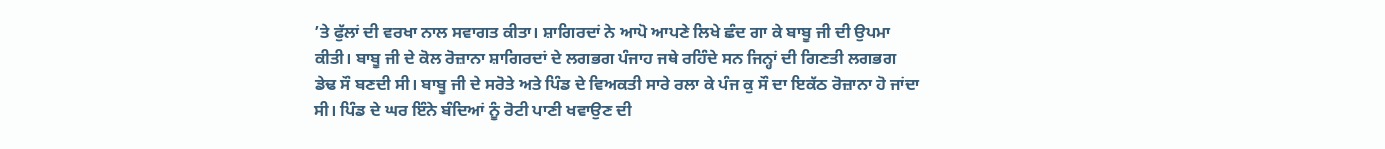’ਤੇ ਫੁੱਲਾਂ ਦੀ ਵਰਖਾ ਨਾਲ ਸਵਾਗਤ ਕੀਤਾ। ਸ਼ਾਗਿਰਦਾਂ ਨੇ ਆਪੋ ਆਪਣੇ ਲਿਖੇ ਛੰਦ ਗਾ ਕੇ ਬਾਬੂ ਜੀ ਦੀ ਉਪਮਾ ਕੀਤੀ। ਬਾਬੂ ਜੀ ਦੇ ਕੋਲ ਰੋਜ਼ਾਨਾ ਸ਼ਾਗਿਰਦਾਂ ਦੇ ਲਗਭਗ ਪੰਜਾਹ ਜਥੇ ਰਹਿੰਦੇ ਸਨ ਜਿਨ੍ਹਾਂ ਦੀ ਗਿਣਤੀ ਲਗਭਗ ਡੇਢ ਸੌ ਬਣਦੀ ਸੀ। ਬਾਬੂ ਜੀ ਦੇ ਸਰੋਤੇ ਅਤੇ ਪਿੰਡ ਦੇ ਵਿਅਕਤੀ ਸਾਰੇ ਰਲਾ ਕੇ ਪੰਜ ਕੁ ਸੌ ਦਾ ਇਕੱਠ ਰੋਜ਼ਾਨਾ ਹੋ ਜਾਂਦਾ ਸੀ। ਪਿੰਡ ਦੇ ਘਰ ਇੰਨੇ ਬੰਦਿਆਂ ਨੂੰ ਰੋਟੀ ਪਾਣੀ ਖਵਾਉਣ ਦੀ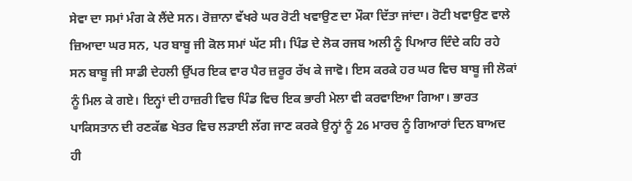ਸੇਵਾ ਦਾ ਸਮਾਂ ਮੰਗ ਕੇ ਲੈਂਦੇ ਸਨ। ਰੋਜ਼ਾਨਾ ਵੱਖਰੇ ਘਰ ਰੋਟੀ ਖਵਾਉਣ ਦਾ ਮੌਕਾ ਦਿੱਤਾ ਜਾਂਦਾ। ਰੋਟੀ ਖਵਾਉਣ ਵਾਲੇ ਜ਼ਿਆਦਾ ਘਰ ਸਨ, ਪਰ ਬਾਬੂ ਜੀ ਕੋਲ ਸਮਾਂ ਘੱਟ ਸੀ। ਪਿੰਡ ਦੇ ਲੋਕ ਰਜਬ ਅਲੀ ਨੂੰ ਪਿਆਰ ਦਿੰਦੇ ਕਹਿ ਰਹੇ ਸਨ ਬਾਬੂ ਜੀ ਸਾਡੀ ਦੇਹਲੀ ਉੱਪਰ ਇਕ ਵਾਰ ਪੈਰ ਜ਼ਰੂਰ ਰੱਖ ਕੇ ਜਾਵੋ। ਇਸ ਕਰਕੇ ਹਰ ਘਰ ਵਿਚ ਬਾਬੂ ਜੀ ਲੋਕਾਂ ਨੂੰ ਮਿਲ ਕੇ ਗਏ। ਇਨ੍ਹਾਂ ਦੀ ਹਾਜ਼ਰੀ ਵਿਚ ਪਿੰਡ ਵਿਚ ਇਕ ਭਾਰੀ ਮੇਲਾ ਵੀ ਕਰਵਾਇਆ ਗਿਆ। ਭਾਰਤ ਪਾਕਿਸਤਾਨ ਦੀ ਰਣਕੱਛ ਖੇਤਰ ਵਿਚ ਲੜਾਈ ਲੱਗ ਜਾਣ ਕਰਕੇ ਉਨ੍ਹਾਂ ਨੂੰ 26 ਮਾਰਚ ਨੂੰ ਗਿਆਰਾਂ ਦਿਨ ਬਾਅਦ ਹੀ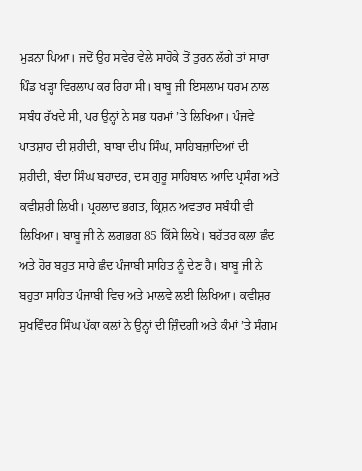ਮੁੜਨਾ ਪਿਆ। ਜਦੋਂ ਉਹ ਸਵੇਰ ਵੇਲੇ ਸਾਹੋਕੇ ਤੋਂ ਤੁਰਨ ਲੱਗੇ ਤਾਂ ਸਾਰਾ ਪਿੰਡ ਖੜ੍ਹਾ ਵਿਰਲਾਪ ਕਰ ਰਿਹਾ ਸੀ। ਬਾਬੂ ਜੀ ਇਸਲਾਮ ਧਰਮ ਨਾਲ ਸਬੰਧ ਰੱਖਦੇ ਸੀ, ਪਰ ਉਨ੍ਹਾਂ ਨੇ ਸਭ ਧਰਮਾਂ ’ਤੇ ਲਿਖਿਆ। ਪੰਜਵੇ ਪਾਤਸ਼ਾਹ ਦੀ ਸ਼ਹੀਦੀ, ਬਾਬਾ ਦੀਪ ਸਿੰਘ, ਸਾਹਿਬਜ਼ਾਦਿਆਂ ਦੀ ਸ਼ਹੀਦੀ, ਬੰਦਾ ਸਿੰਘ ਬਹਾਦਰ, ਦਸ ਗੁਰੂ ਸਾਹਿਬਾਨ ਆਦਿ ਪ੍ਰਸੰਗ ਅਤੇ ਕਵੀਸ਼ਰੀ ਲਿਖੀ। ਪ੍ਰਹਲਾਦ ਭਗਤ, ਕ੍ਰਿਸ਼ਨ ਅਵਤਾਰ ਸਬੰਧੀ ਵੀ ਲਿਖਿਆ। ਬਾਬੂ ਜੀ ਨੇ ਲਗਭਗ 85 ਕਿੱਸੇ ਲਿਖੇ। ਬਹੱਤਰ ਕਲਾ ਛੰਦ ਅਤੇ ਹੋਰ ਬਹੁਤ ਸਾਰੇ ਛੰਦ ਪੰਜਾਬੀ ਸਾਹਿਤ ਨੂੰ ਦੇਣ ਹੈ। ਬਾਬੂ ਜੀ ਨੇ ਬਹੁਤਾ ਸਾਹਿਤ ਪੰਜਾਬੀ ਵਿਚ ਅਤੇ ਮਾਲਵੇ ਲਈ ਲਿਖਿਆ। ਕਵੀਸ਼ਰ ਸੁਖਵਿੰਦਰ ਸਿੰਘ ਪੱਕਾ ਕਲਾਂ ਨੇ ਉਨ੍ਹਾਂ ਦੀ ਜ਼ਿੰਦਗੀ ਅਤੇ ਕੰਮਾਂ ’ਤੇ ਸੰਗਮ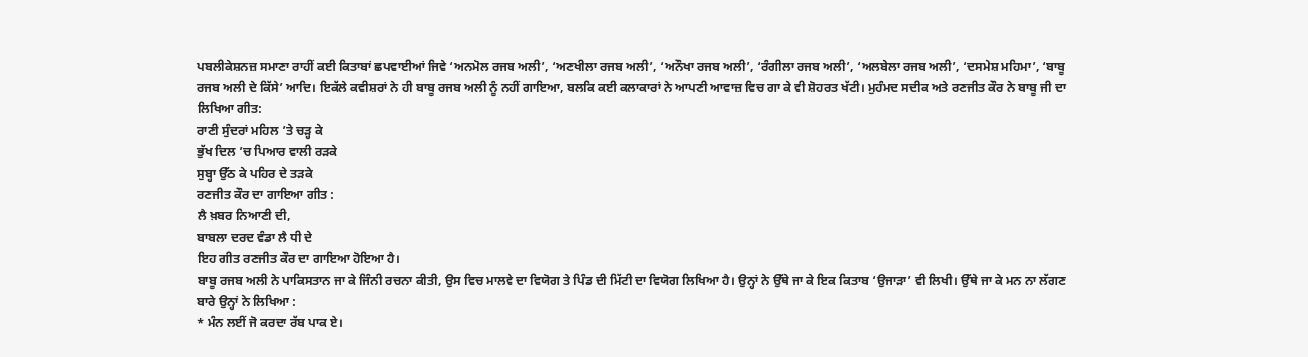ਪਬਲੀਕੇਸ਼ਨਜ਼ ਸਮਾਣਾ ਰਾਹੀਂ ਕਈ ਕਿਤਾਬਾਂ ਛਪਵਾਈਆਂ ਜਿਵੇ ‘ਅਨਮੋਲ ਰਜਬ ਅਲੀ’, ‘ਅਣਖੀਲਾ ਰਜਬ ਅਲੀ’, ‘ਅਨੌਖਾ ਰਜਬ ਅਲੀ’, ‘ਰੰਗੀਲਾ ਰਜਬ ਅਲੀ’, ‘ਅਲਬੇਲਾ ਰਜਬ ਅਲੀ’, ‘ਦਸਮੇਸ਼ ਮਹਿਮਾ’, ‘ਬਾਬੂ ਰਜਬ ਅਲੀ ਦੇ ਕਿੱਸੇ’ ਆਦਿ। ਇਕੱਲੇ ਕਵੀਸ਼ਰਾਂ ਨੇ ਹੀ ਬਾਬੂ ਰਜਬ ਅਲੀ ਨੂੰ ਨਹੀਂ ਗਾਇਆ, ਬਲਕਿ ਕਈ ਕਲਾਕਾਰਾਂ ਨੇ ਆਪਣੀ ਆਵਾਜ਼ ਵਿਚ ਗਾ ਕੇ ਵੀ ਸ਼ੋਹਰਤ ਖੱਟੀ। ਮੁਹੰਮਦ ਸਦੀਕ ਅਤੇ ਰਣਜੀਤ ਕੌਰ ਨੇ ਬਾਬੂ ਜੀ ਦਾ ਲਿਖਿਆ ਗੀਤ:
ਰਾਣੀ ਸੁੰਦਰਾਂ ਮਹਿਲ ’ਤੇ ਚੜ੍ਹ ਕੇ
ਭੁੱਖ ਦਿਲ ’ਚ ਪਿਆਰ ਵਾਲੀ ਰੜਕੇ
ਸੁਬ੍ਹਾ ਉੱਠ ਕੇ ਪਹਿਰ ਦੇ ਤੜਕੇ
ਰਣਜੀਤ ਕੌਰ ਦਾ ਗਾਇਆ ਗੀਤ :
ਲੈ ਖ਼ਬਰ ਨਿਆਣੀ ਦੀ,
ਬਾਬਲਾ ਦਰਦ ਵੰਡਾ ਲੈ ਧੀ ਦੇ
ਇਹ ਗੀਤ ਰਣਜੀਤ ਕੌਰ ਦਾ ਗਾਇਆ ਹੋਇਆ ਹੈ।
ਬਾਬੂ ਰਜਬ ਅਲੀ ਨੇ ਪਾਕਿਸਤਾਨ ਜਾ ਕੇ ਜਿੰਨੀ ਰਚਨਾ ਕੀਤੀ, ਉਸ ਵਿਚ ਮਾਲਵੇ ਦਾ ਵਿਯੋਗ ਤੇ ਪਿੰਡ ਦੀ ਮਿੱਟੀ ਦਾ ਵਿਯੋਗ ਲਿਖਿਆ ਹੈ। ਉਨ੍ਹਾਂ ਨੇ ਉੱਥੇ ਜਾ ਕੇ ਇਕ ਕਿਤਾਬ ‘ਉਜਾੜਾ’ ਵੀ ਲਿਖੀ। ਉੱਥੇ ਜਾ ਕੇ ਮਨ ਨਾ ਲੱਗਣ ਬਾਰੇ ਉਨ੍ਹਾਂ ਨੇ ਲਿਖਿਆ :
* ਮੰਨ ਲਈਂ ਜੋ ਕਰਦਾ ਰੱਬ ਪਾਕ ਏ।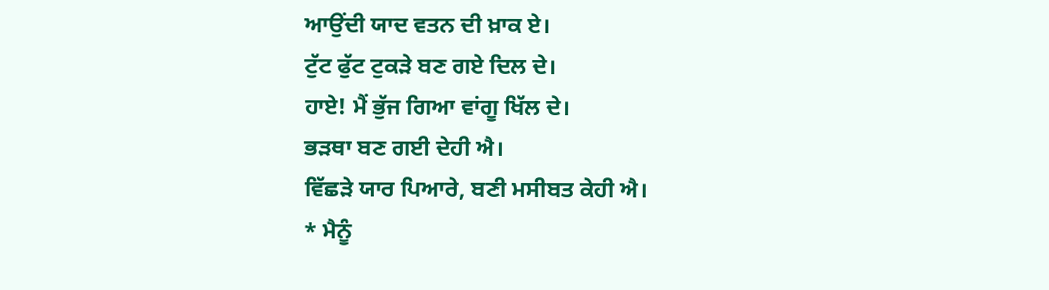ਆਉਂਦੀ ਯਾਦ ਵਤਨ ਦੀ ਖ਼ਾਕ ਏ।
ਟੁੱਟ ਫੁੱਟ ਟੁਕੜੇ ਬਣ ਗਏ ਦਿਲ ਦੇ।
ਹਾਏ! ਮੈਂ ਭੁੱਜ ਗਿਆ ਵਾਂਗੂ ਖਿੱਲ ਦੇ।
ਭੜਥਾ ਬਣ ਗਈ ਦੇਹੀ ਐ।
ਵਿੱਛੜੇ ਯਾਰ ਪਿਆਰੇ, ਬਣੀ ਮਸੀਬਤ ਕੇਹੀ ਐ।
* ਮੈਨੂੰ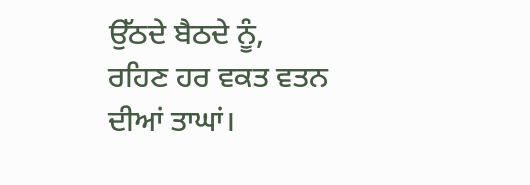ਉੱਠਦੇ ਬੈਠਦੇ ਨੂੰ,
ਰਹਿਣ ਹਰ ਵਕਤ ਵਤਨ ਦੀਆਂ ਤਾਘਾਂ।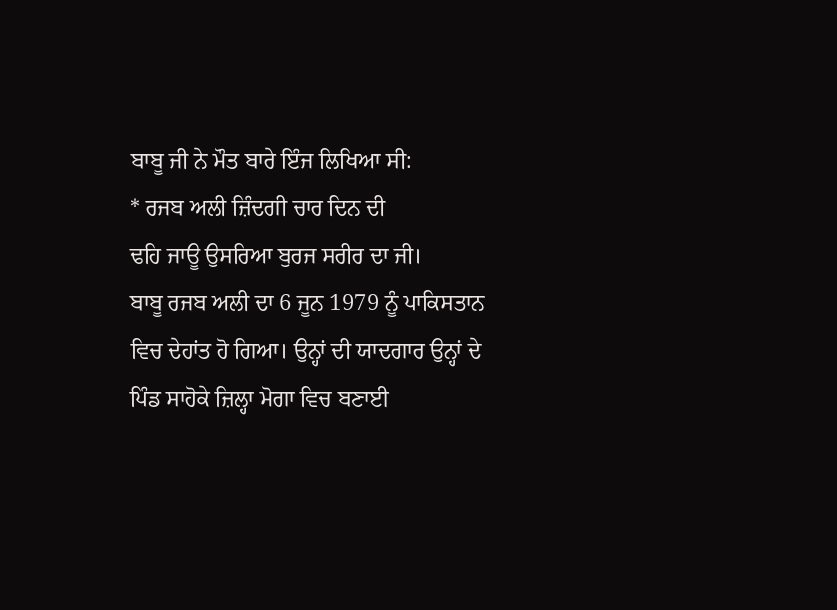ਬਾਬੂ ਜੀ ਨੇ ਮੌਤ ਬਾਰੇ ਇੰਜ ਲਿਖਿਆ ਸੀ:
* ਰਜਬ ਅਲੀ ਜ਼ਿੰਦਗੀ ਚਾਰ ਦਿਨ ਦੀ
ਢਹਿ ਜਾਊ ਉਸਰਿਆ ਬੁਰਜ ਸਰੀਰ ਦਾ ਜੀ।
ਬਾਬੂ ਰਜਬ ਅਲੀ ਦਾ 6 ਜੂਨ 1979 ਨੂੰ ਪਾਕਿਸਤਾਨ ਵਿਚ ਦੇਹਾਂਤ ਹੋ ਗਿਆ। ਉਨ੍ਹਾਂ ਦੀ ਯਾਦਗਾਰ ਉਨ੍ਹਾਂ ਦੇ ਪਿੰਡ ਸਾਹੋਕੇ ਜ਼ਿਲ੍ਹਾ ਮੋਗਾ ਵਿਚ ਬਣਾਈ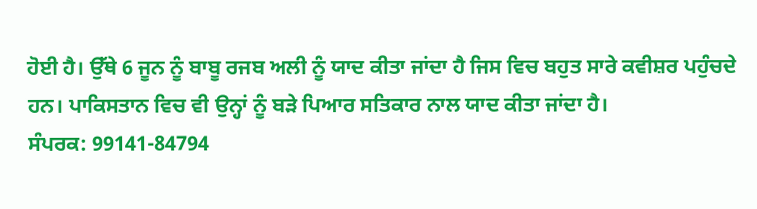ਹੋਈ ਹੈ। ਉੱਥੇ 6 ਜੂਨ ਨੂੰ ਬਾਬੂ ਰਜਬ ਅਲੀ ਨੂੰ ਯਾਦ ਕੀਤਾ ਜਾਂਦਾ ਹੈ ਜਿਸ ਵਿਚ ਬਹੁਤ ਸਾਰੇ ਕਵੀਸ਼ਰ ਪਹੁੰਚਦੇ ਹਨ। ਪਾਕਿਸਤਾਨ ਵਿਚ ਵੀ ਉਨ੍ਹਾਂ ਨੂੰ ਬੜੇ ਪਿਆਰ ਸਤਿਕਾਰ ਨਾਲ ਯਾਦ ਕੀਤਾ ਜਾਂਦਾ ਹੈ।
ਸੰਪਰਕ: 99141-84794